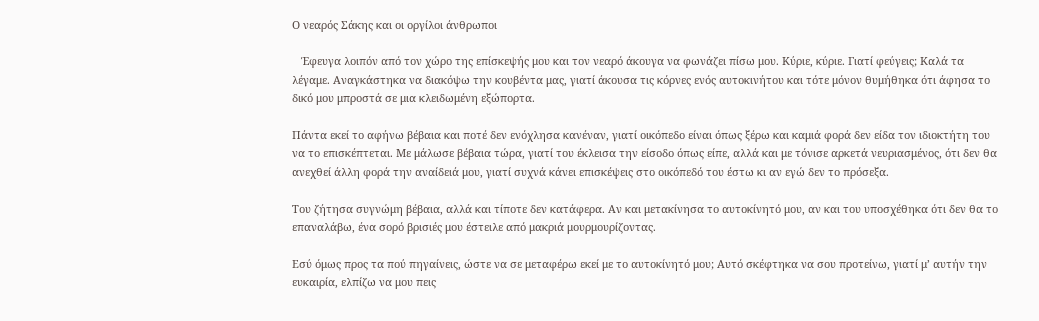Ο νεαρός Σάκης και οι οργίλοι άνθρωποι

   Έφευγα λοιπόν από τον χώρο της επίσκεψής μου και τον νεαρό άκουγα να φωνάζει πίσω μου. Κύριε, κύριε. Γιατί φεύγεις; Καλά τα λέγαμε. Αναγκάστηκα να διακόψω την κουβέντα μας, γιατί άκουσα τις κόρνες ενός αυτοκινήτου και τότε μόνον θυμήθηκα ότι άφησα το δικό μου μπροστά σε μια κλειδωμένη εξώπορτα.

Πάντα εκεί το αφήνω βέβαια και ποτέ δεν ενόχλησα κανέναν, γιατί οικόπεδο είναι όπως ξέρω και καμιά φορά δεν είδα τον ιδιοκτήτη του να το επισκέπτεται. Με μάλωσε βέβαια τώρα, γιατί του έκλεισα την είσοδο όπως είπε, αλλά και με τόνισε αρκετά νευριασμένος, ότι δεν θα ανεχθεί άλλη φορά την αναίδειά μου, γιατί συχνά κάνει επισκέψεις στο οικόπεδό του έστω κι αν εγώ δεν το πρόσεξα.

Του ζήτησα συγνώμη βέβαια, αλλά και τίποτε δεν κατάφερα. Αν και μετακίνησα το αυτοκίνητό μου, αν και του υποσχέθηκα ότι δεν θα το επαναλάβω, ένα σορό βρισιές μου έστειλε από μακριά μουρμουρίζοντας.

Εσύ όμως προς τα πού πηγαίνεις, ώστε να σε μεταφέρω εκεί με το αυτοκίνητό μου; Αυτό σκέφτηκα να σου προτείνω, γιατί μ’ αυτήν την ευκαιρία, ελπίζω να μου πεις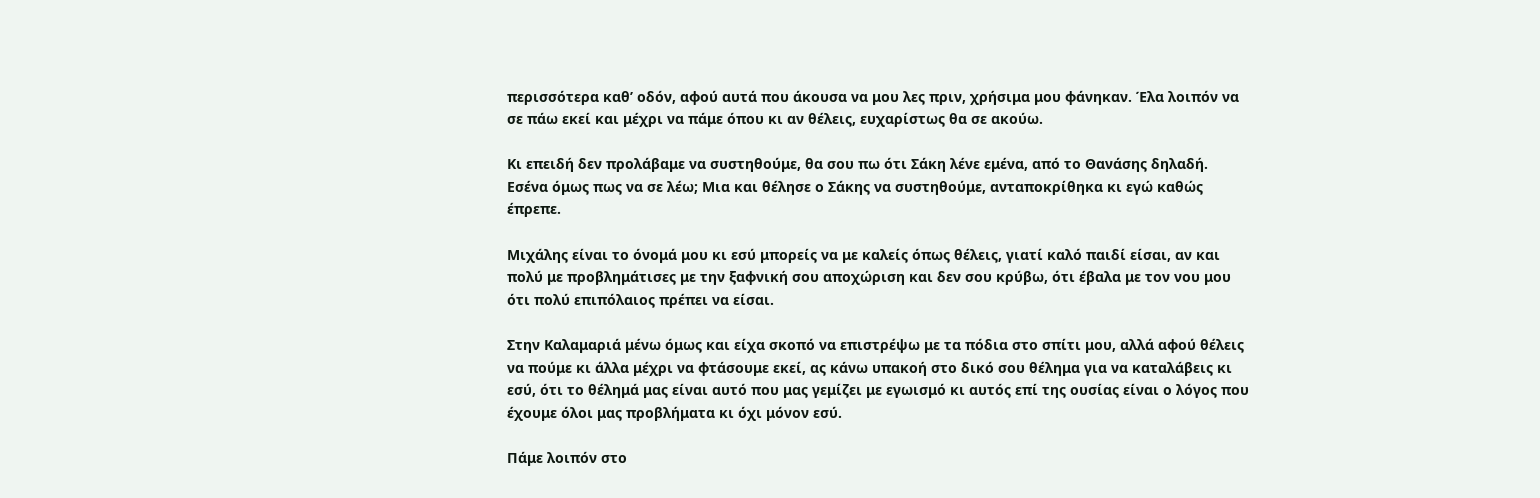περισσότερα καθ’ οδόν, αφού αυτά που άκουσα να μου λες πριν, χρήσιμα μου φάνηκαν. Έλα λοιπόν να σε πάω εκεί και μέχρι να πάμε όπου κι αν θέλεις, ευχαρίστως θα σε ακούω.

Κι επειδή δεν προλάβαμε να συστηθούμε, θα σου πω ότι Σάκη λένε εμένα, από το Θανάσης δηλαδή. Εσένα όμως πως να σε λέω; Μια και θέλησε ο Σάκης να συστηθούμε, ανταποκρίθηκα κι εγώ καθώς έπρεπε.

Μιχάλης είναι το όνομά μου κι εσύ μπορείς να με καλείς όπως θέλεις, γιατί καλό παιδί είσαι, αν και πολύ με προβλημάτισες με την ξαφνική σου αποχώριση και δεν σου κρύβω, ότι έβαλα με τον νου μου ότι πολύ επιπόλαιος πρέπει να είσαι.

Στην Καλαμαριά μένω όμως και είχα σκοπό να επιστρέψω με τα πόδια στο σπίτι μου, αλλά αφού θέλεις να πούμε κι άλλα μέχρι να φτάσουμε εκεί, ας κάνω υπακοή στο δικό σου θέλημα για να καταλάβεις κι εσύ, ότι το θέλημά μας είναι αυτό που μας γεμίζει με εγωισμό κι αυτός επί της ουσίας είναι ο λόγος που έχουμε όλοι μας προβλήματα κι όχι μόνον εσύ.

Πάμε λοιπόν στο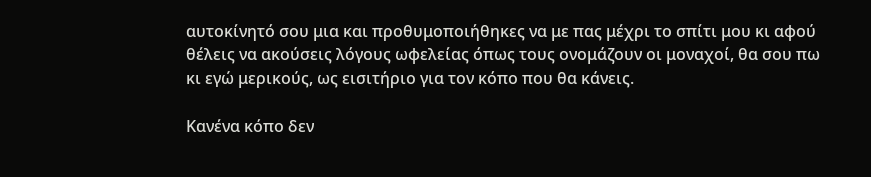αυτοκίνητό σου μια και προθυμοποιήθηκες να με πας μέχρι το σπίτι μου κι αφού θέλεις να ακούσεις λόγους ωφελείας όπως τους ονομάζουν οι μοναχοί, θα σου πω κι εγώ μερικούς, ως εισιτήριο για τον κόπο που θα κάνεις.

Κανένα κόπο δεν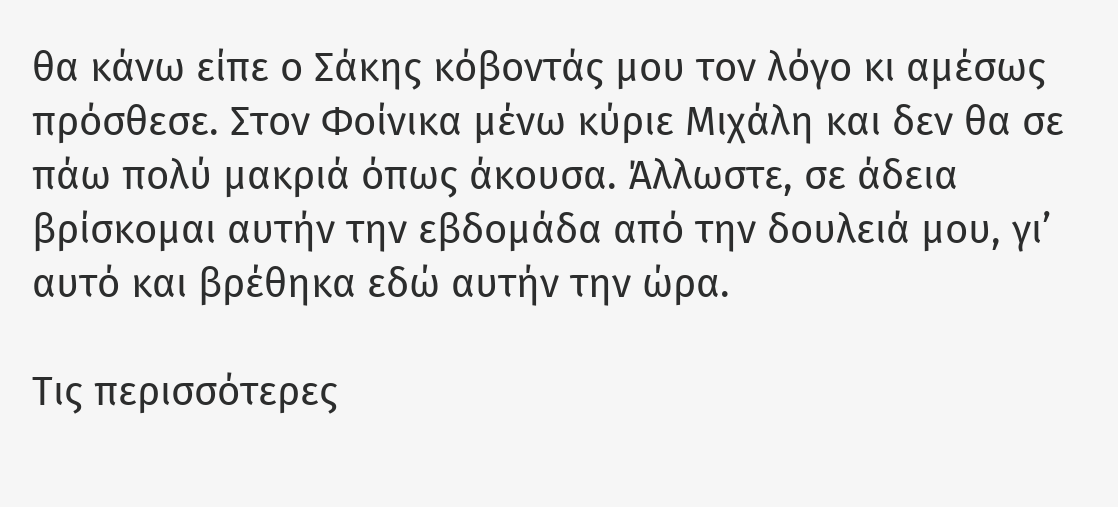θα κάνω είπε ο Σάκης κόβοντάς μου τον λόγο κι αμέσως πρόσθεσε. Στον Φοίνικα μένω κύριε Μιχάλη και δεν θα σε πάω πολύ μακριά όπως άκουσα. Άλλωστε, σε άδεια βρίσκομαι αυτήν την εβδομάδα από την δουλειά μου, γι’ αυτό και βρέθηκα εδώ αυτήν την ώρα.

Τις περισσότερες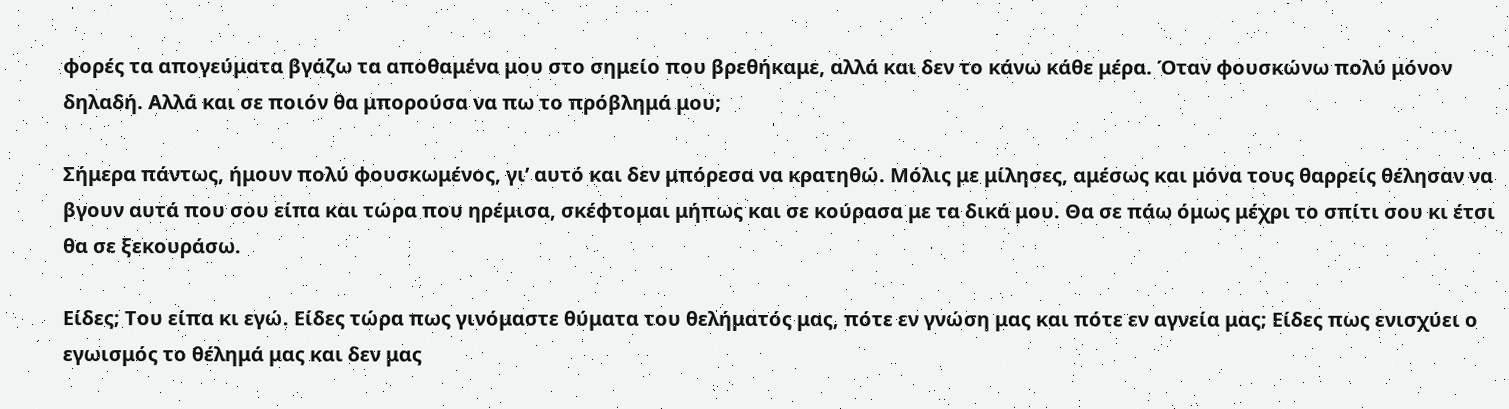φορές τα απογεύματα βγάζω τα αποθαμένα μου στο σημείο που βρεθήκαμε, αλλά και δεν το κάνω κάθε μέρα. Όταν φουσκώνω πολύ μόνον δηλαδή. Αλλά και σε ποιόν θα μπορούσα να πω το πρόβλημά μου;

Σήμερα πάντως, ήμουν πολύ φουσκωμένος, γι’ αυτό και δεν μπόρεσα να κρατηθώ. Μόλις με μίλησες, αμέσως και μόνα τους θαρρείς θέλησαν να βγουν αυτά που σου είπα και τώρα που ηρέμισα, σκέφτομαι μήπως και σε κούρασα με τα δικά μου. Θα σε πάω όμως μέχρι το σπίτι σου κι έτσι θα σε ξεκουράσω.

Είδες; Του είπα κι εγώ. Είδες τώρα πως γινόμαστε θύματα του θελήματός μας, πότε εν γνώση μας και πότε εν αγνεία μας; Είδες πως ενισχύει ο εγωισμός το θέλημά μας και δεν μας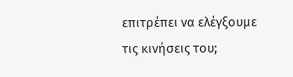επιτρέπει να ελέγξουμε τις κινήσεις του;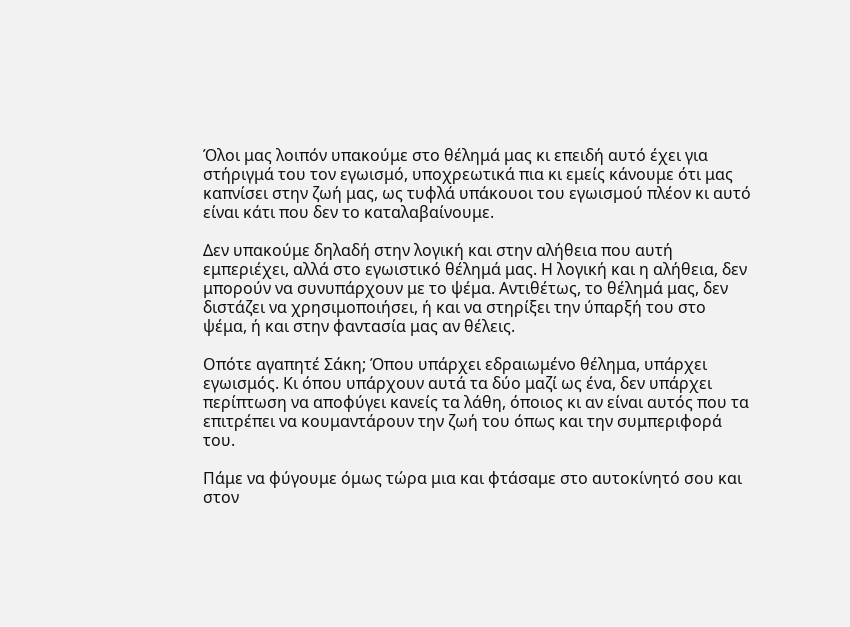Όλοι μας λοιπόν υπακούμε στο θέλημά μας κι επειδή αυτό έχει για στήριγμά του τον εγωισμό, υποχρεωτικά πια κι εμείς κάνουμε ότι μας καπνίσει στην ζωή μας, ως τυφλά υπάκουοι του εγωισμού πλέον κι αυτό είναι κάτι που δεν το καταλαβαίνουμε.

Δεν υπακούμε δηλαδή στην λογική και στην αλήθεια που αυτή εμπεριέχει, αλλά στο εγωιστικό θέλημά μας. Η λογική και η αλήθεια, δεν μπορούν να συνυπάρχουν με το ψέμα. Αντιθέτως, το θέλημά μας, δεν διστάζει να χρησιμοποιήσει, ή και να στηρίξει την ύπαρξή του στο ψέμα, ή και στην φαντασία μας αν θέλεις.

Οπότε αγαπητέ Σάκη; Όπου υπάρχει εδραιωμένο θέλημα, υπάρχει εγωισμός. Κι όπου υπάρχουν αυτά τα δύο μαζί ως ένα, δεν υπάρχει περίπτωση να αποφύγει κανείς τα λάθη, όποιος κι αν είναι αυτός που τα επιτρέπει να κουμαντάρουν την ζωή του όπως και την συμπεριφορά του.

Πάμε να φύγουμε όμως τώρα μια και φτάσαμε στο αυτοκίνητό σου και στον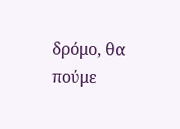δρόμο, θα πούμε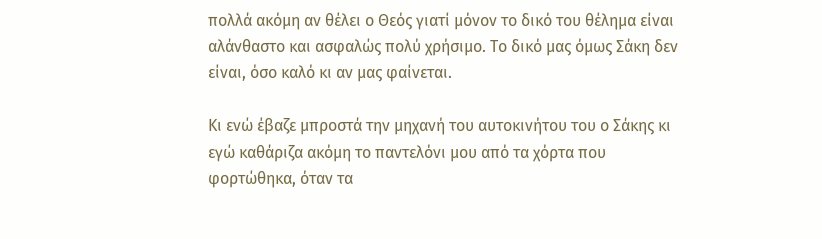πολλά ακόμη αν θέλει ο Θεός γιατί μόνον το δικό του θέλημα είναι αλάνθαστο και ασφαλώς πολύ χρήσιμο. Το δικό μας όμως Σάκη δεν είναι, όσο καλό κι αν μας φαίνεται.

Κι ενώ έβαζε μπροστά την μηχανή του αυτοκινήτου του ο Σάκης κι εγώ καθάριζα ακόμη το παντελόνι μου από τα χόρτα που φορτώθηκα, όταν τα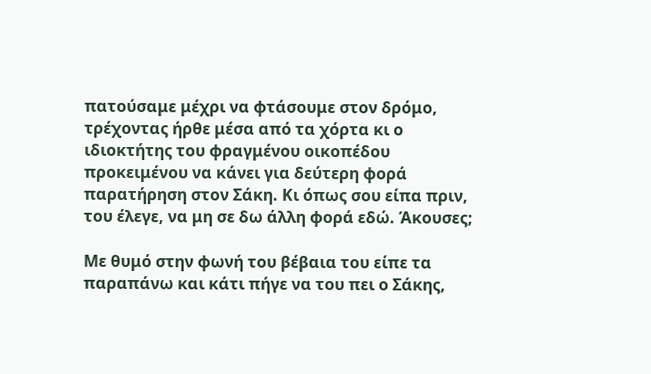πατούσαμε μέχρι να φτάσουμε στον δρόμο, τρέχοντας ήρθε μέσα από τα χόρτα κι ο ιδιοκτήτης του φραγμένου οικοπέδου προκειμένου να κάνει για δεύτερη φορά παρατήρηση στον Σάκη. Κι όπως σου είπα πριν, του έλεγε, να μη σε δω άλλη φορά εδώ. Άκουσες;

Με θυμό στην φωνή του βέβαια του είπε τα παραπάνω και κάτι πήγε να του πει ο Σάκης,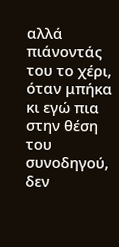αλλά πιάνοντάς του το χέρι, όταν μπήκα κι εγώ πια στην θέση του συνοδηγού, δεν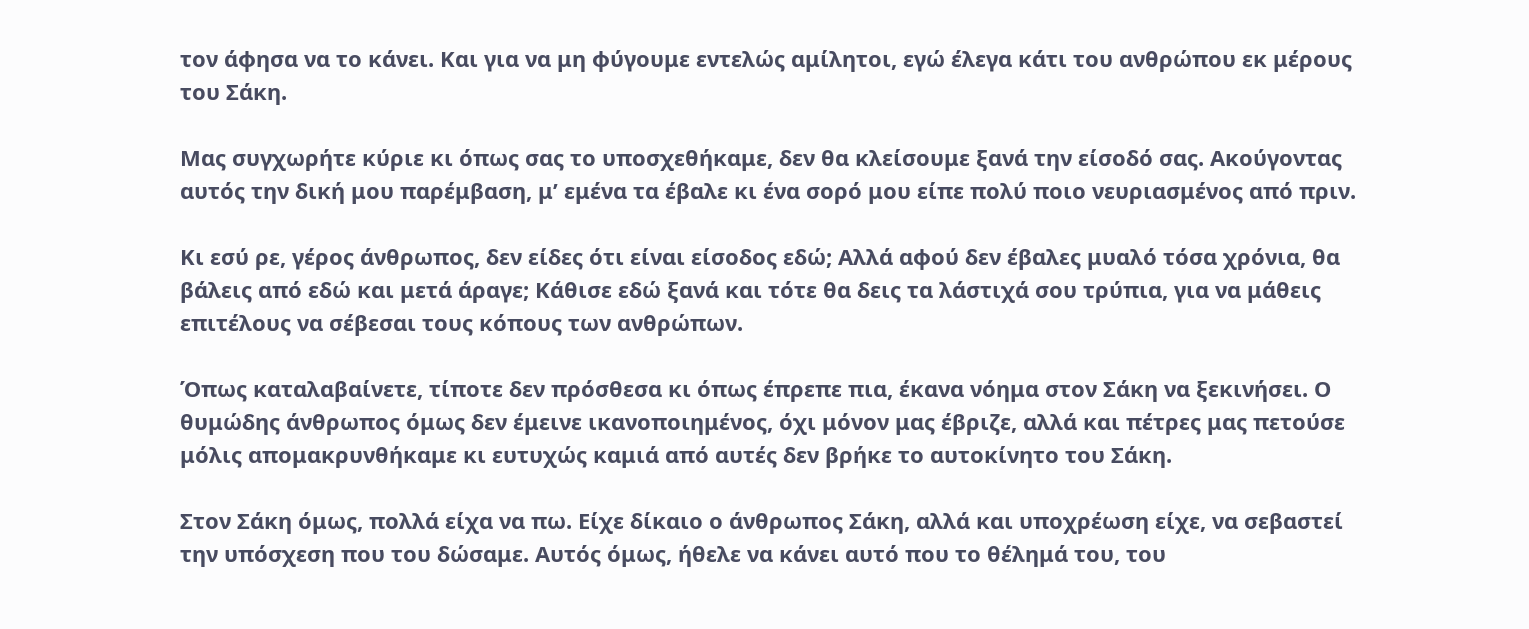τον άφησα να το κάνει. Και για να μη φύγουμε εντελώς αμίλητοι, εγώ έλεγα κάτι του ανθρώπου εκ μέρους του Σάκη.

Μας συγχωρήτε κύριε κι όπως σας το υποσχεθήκαμε, δεν θα κλείσουμε ξανά την είσοδό σας. Ακούγοντας αυτός την δική μου παρέμβαση, μ’ εμένα τα έβαλε κι ένα σορό μου είπε πολύ ποιο νευριασμένος από πριν.

Κι εσύ ρε, γέρος άνθρωπος, δεν είδες ότι είναι είσοδος εδώ; Αλλά αφού δεν έβαλες μυαλό τόσα χρόνια, θα βάλεις από εδώ και μετά άραγε; Κάθισε εδώ ξανά και τότε θα δεις τα λάστιχά σου τρύπια, για να μάθεις επιτέλους να σέβεσαι τους κόπους των ανθρώπων.

Όπως καταλαβαίνετε, τίποτε δεν πρόσθεσα κι όπως έπρεπε πια, έκανα νόημα στον Σάκη να ξεκινήσει. Ο θυμώδης άνθρωπος όμως δεν έμεινε ικανοποιημένος, όχι μόνον μας έβριζε, αλλά και πέτρες μας πετούσε μόλις απομακρυνθήκαμε κι ευτυχώς καμιά από αυτές δεν βρήκε το αυτοκίνητο του Σάκη.

Στον Σάκη όμως, πολλά είχα να πω. Είχε δίκαιο ο άνθρωπος Σάκη, αλλά και υποχρέωση είχε, να σεβαστεί την υπόσχεση που του δώσαμε. Αυτός όμως, ήθελε να κάνει αυτό που το θέλημά του, του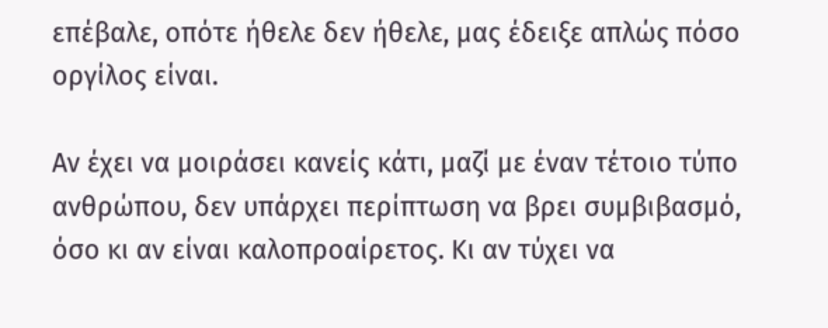επέβαλε, οπότε ήθελε δεν ήθελε, μας έδειξε απλώς πόσο οργίλος είναι.

Αν έχει να μοιράσει κανείς κάτι, μαζί με έναν τέτοιο τύπο ανθρώπου, δεν υπάρχει περίπτωση να βρει συμβιβασμό, όσο κι αν είναι καλοπροαίρετος. Κι αν τύχει να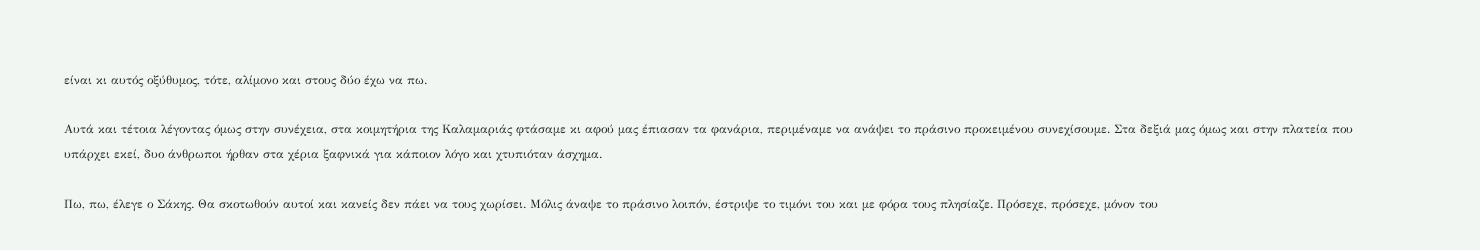είναι κι αυτός οξύθυμος, τότε, αλίμονο και στους δύο έχω να πω.

Αυτά και τέτοια λέγοντας όμως στην συνέχεια, στα κοιμητήρια της Καλαμαριάς φτάσαμε κι αφού μας έπιασαν τα φανάρια, περιμέναμε να ανάψει το πράσινο προκειμένου συνεχίσουμε. Στα δεξιά μας όμως και στην πλατεία που υπάρχει εκεί, δυο άνθρωποι ήρθαν στα χέρια ξαφνικά για κάποιον λόγο και χτυπιόταν άσχημα.

Πω, πω, έλεγε ο Σάκης. Θα σκοτωθούν αυτοί και κανείς δεν πάει να τους χωρίσει. Μόλις άναψε το πράσινο λοιπόν, έστριψε το τιμόνι του και με φόρα τους πλησίαζε. Πρόσεχε, πρόσεχε, μόνον του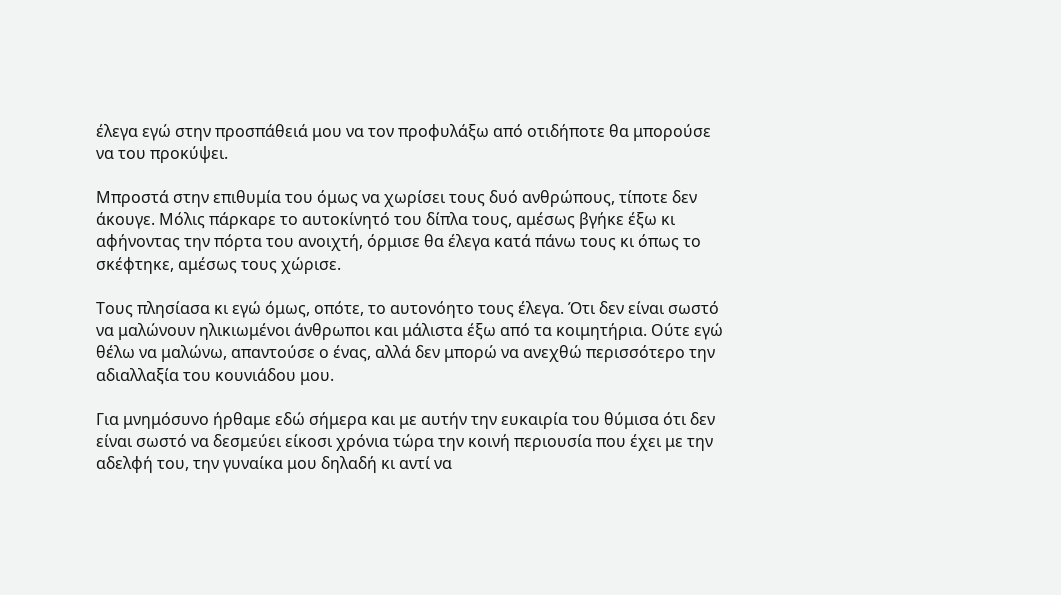έλεγα εγώ στην προσπάθειά μου να τον προφυλάξω από οτιδήποτε θα μπορούσε να του προκύψει.

Μπροστά στην επιθυμία του όμως να χωρίσει τους δυό ανθρώπους, τίποτε δεν άκουγε. Μόλις πάρκαρε το αυτοκίνητό του δίπλα τους, αμέσως βγήκε έξω κι αφήνοντας την πόρτα του ανοιχτή, όρμισε θα έλεγα κατά πάνω τους κι όπως το σκέφτηκε, αμέσως τους χώρισε.

Τους πλησίασα κι εγώ όμως, οπότε, το αυτονόητο τους έλεγα. Ότι δεν είναι σωστό να μαλώνουν ηλικιωμένοι άνθρωποι και μάλιστα έξω από τα κοιμητήρια. Ούτε εγώ θέλω να μαλώνω, απαντούσε ο ένας, αλλά δεν μπορώ να ανεχθώ περισσότερο την αδιαλλαξία του κουνιάδου μου.

Για μνημόσυνο ήρθαμε εδώ σήμερα και με αυτήν την ευκαιρία του θύμισα ότι δεν είναι σωστό να δεσμεύει είκοσι χρόνια τώρα την κοινή περιουσία που έχει με την αδελφή του, την γυναίκα μου δηλαδή κι αντί να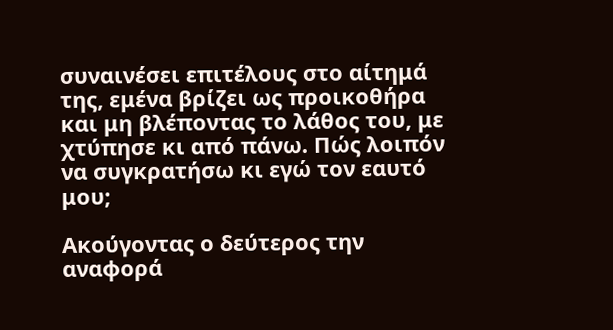συναινέσει επιτέλους στο αίτημά της, εμένα βρίζει ως προικοθήρα και μη βλέποντας το λάθος του, με χτύπησε κι από πάνω. Πώς λοιπόν να συγκρατήσω κι εγώ τον εαυτό μου;

Ακούγοντας ο δεύτερος την αναφορά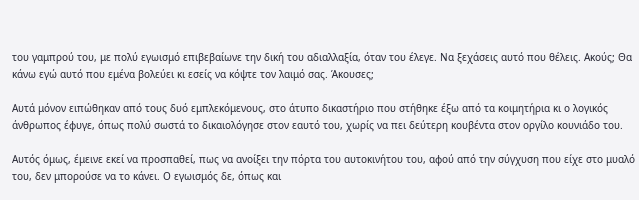του γαμπρού του, με πολύ εγωισμό επιβεβαίωνε την δική του αδιαλλαξία, όταν του έλεγε. Να ξεχάσεις αυτό που θέλεις. Ακούς; Θα κάνω εγώ αυτό που εμένα βολεύει κι εσείς να κόψτε τον λαιμό σας. Άκουσες;

Αυτά μόνον ειπώθηκαν από τους δυό εμπλεκόμενους, στο άτυπο δικαστήριο που στήθηκε έξω από τα κοιμητήρια κι ο λογικός άνθρωπος έφυγε, όπως πολύ σωστά το δικαιολόγησε στον εαυτό του, χωρίς να πει δεύτερη κουβέντα στον οργίλο κουνιάδο του.

Αυτός όμως, έμεινε εκεί να προσπαθεί, πως να ανοίξει την πόρτα του αυτοκινήτου του, αφού από την σύγχυση που είχε στο μυαλό του, δεν μπορούσε να το κάνει. Ο εγωισμός δε, όπως και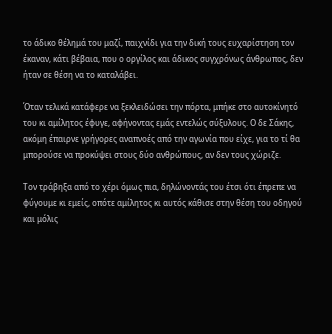το άδικο θέλημά του μαζί, παιχνίδι για την δική τους ευχαρίστηση τον έκαναν, κάτι βέβαια, που ο οργίλος και άδικος συγχρόνως άνθρωπος, δεν ήταν σε θέση να το καταλάβει.

Όταν τελικά κατάφερε να ξεκλειδώσει την πόρτα, μπήκε στο αυτοκίνητό του κι αμίλητος έφυγε, αφήνοντας εμάς εντελώς σύξυλους. Ο δε Σάκης, ακόμη έπαιρνε γρήγορες αναπνοές από την αγωνία που είχε, για το τί θα μπορούσε να προκύψει στους δύο ανθρώπους, αν δεν τους χώριζε.

Τον τράβηξα από το χέρι όμως πια, δηλώνοντάς του έτσι ότι έπρεπε να φύγουμε κι εμείς, οπότε αμίλητος κι αυτός κάθισε στην θέση του οδηγού και μόλις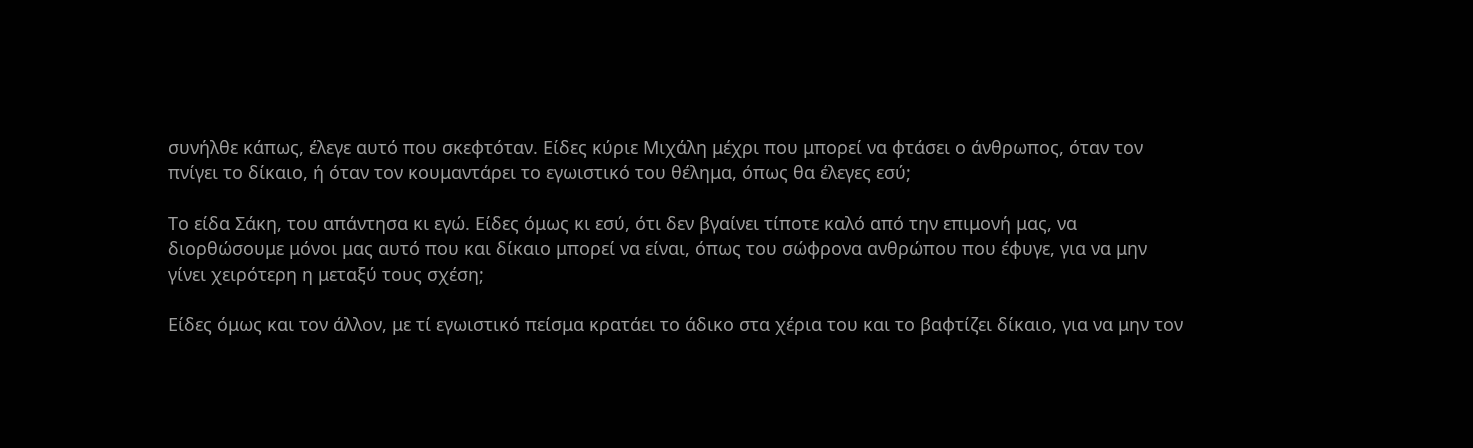συνήλθε κάπως, έλεγε αυτό που σκεφτόταν. Είδες κύριε Μιχάλη μέχρι που μπορεί να φτάσει ο άνθρωπος, όταν τον πνίγει το δίκαιο, ή όταν τον κουμαντάρει το εγωιστικό του θέλημα, όπως θα έλεγες εσύ;

Το είδα Σάκη, του απάντησα κι εγώ. Είδες όμως κι εσύ, ότι δεν βγαίνει τίποτε καλό από την επιμονή μας, να διορθώσουμε μόνοι μας αυτό που και δίκαιο μπορεί να είναι, όπως του σώφρονα ανθρώπου που έφυγε, για να μην γίνει χειρότερη η μεταξύ τους σχέση;

Είδες όμως και τον άλλον, με τί εγωιστικό πείσμα κρατάει το άδικο στα χέρια του και το βαφτίζει δίκαιο, για να μην τον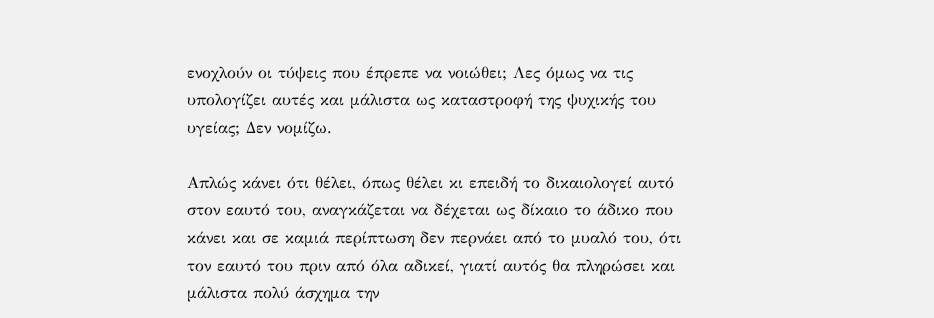ενοχλούν οι τύψεις που έπρεπε να νοιώθει; Λες όμως να τις υπολογίζει αυτές και μάλιστα ως καταστροφή της ψυχικής του υγείας; Δεν νομίζω.

Απλώς κάνει ότι θέλει, όπως θέλει κι επειδή το δικαιολογεί αυτό στον εαυτό του, αναγκάζεται να δέχεται ως δίκαιο το άδικο που κάνει και σε καμιά περίπτωση δεν περνάει από το μυαλό του, ότι τον εαυτό του πριν από όλα αδικεί, γιατί αυτός θα πληρώσει και μάλιστα πολύ άσχημα την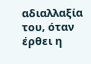αδιαλλαξία του, όταν έρθει η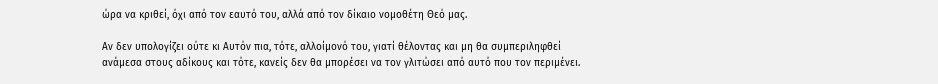ώρα να κριθεί, όχι από τον εαυτό του, αλλά από τον δίκαιο νομοθέτη Θεό μας.

Αν δεν υπολογίζει ούτε κι Αυτόν πια, τότε, αλλοίμονό του, γιατί θέλοντας και μη θα συμπεριληφθεί ανάμεσα στους αδίκους και τότε, κανείς δεν θα μπορέσει να τον γλιτώσει από αυτό που τον περιμένει.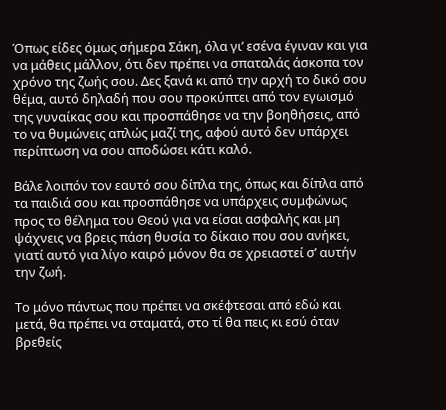Όπως είδες όμως σήμερα Σάκη, όλα γι’ εσένα έγιναν και για να μάθεις μάλλον, ότι δεν πρέπει να σπαταλάς άσκοπα τον χρόνο της ζωής σου. Δες ξανά κι από την αρχή το δικό σου θέμα, αυτό δηλαδή που σου προκύπτει από τον εγωισμό της γυναίκας σου και προσπάθησε να την βοηθήσεις, από το να θυμώνεις απλώς μαζί της, αφού αυτό δεν υπάρχει περίπτωση να σου αποδώσει κάτι καλό.

Βάλε λοιπόν τον εαυτό σου δίπλα της, όπως και δίπλα από τα παιδιά σου και προσπάθησε να υπάρχεις συμφώνως προς το θέλημα του Θεού για να είσαι ασφαλής και μη ψάχνεις να βρεις πάση θυσία το δίκαιο που σου ανήκει, γιατί αυτό για λίγο καιρό μόνον θα σε χρειαστεί σ’ αυτήν την ζωή.

Το μόνο πάντως που πρέπει να σκέφτεσαι από εδώ και μετά, θα πρέπει να σταματά, στο τί θα πεις κι εσύ όταν βρεθείς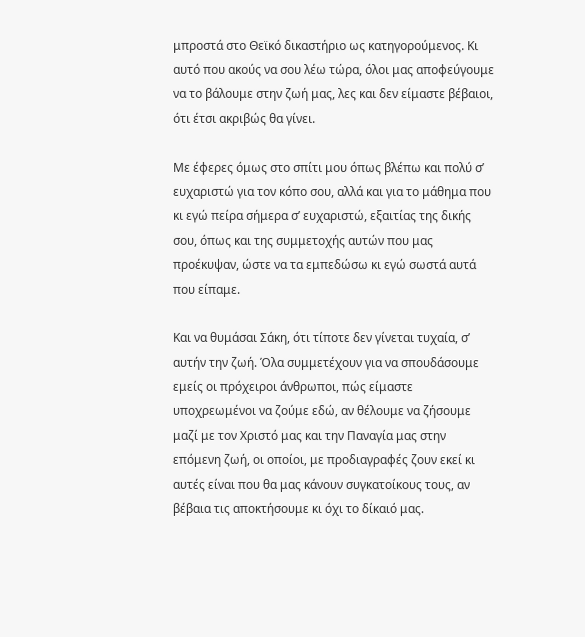μπροστά στο Θεϊκό δικαστήριο ως κατηγορούμενος. Κι αυτό που ακούς να σου λέω τώρα, όλοι μας αποφεύγουμε να το βάλουμε στην ζωή μας, λες και δεν είμαστε βέβαιοι, ότι έτσι ακριβώς θα γίνει.

Με έφερες όμως στο σπίτι μου όπως βλέπω και πολύ σ’ ευχαριστώ για τον κόπο σου, αλλά και για το μάθημα που κι εγώ πείρα σήμερα σ’ ευχαριστώ, εξαιτίας της δικής σου, όπως και της συμμετοχής αυτών που μας προέκυψαν, ώστε να τα εμπεδώσω κι εγώ σωστά αυτά που είπαμε.

Και να θυμάσαι Σάκη, ότι τίποτε δεν γίνεται τυχαία, σ’ αυτήν την ζωή. Όλα συμμετέχουν για να σπουδάσουμε εμείς οι πρόχειροι άνθρωποι, πώς είμαστε υποχρεωμένοι να ζούμε εδώ, αν θέλουμε να ζήσουμε μαζί με τον Χριστό μας και την Παναγία μας στην επόμενη ζωή, οι οποίοι, με προδιαγραφές ζουν εκεί κι αυτές είναι που θα μας κάνουν συγκατοίκους τους, αν βέβαια τις αποκτήσουμε κι όχι το δίκαιό μας.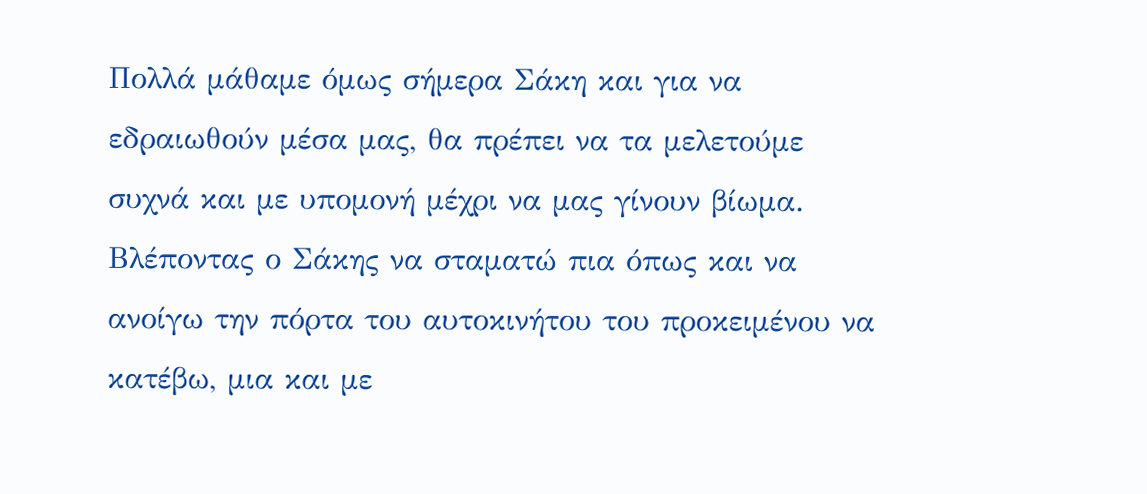Πολλά μάθαμε όμως σήμερα Σάκη και για να εδραιωθούν μέσα μας, θα πρέπει να τα μελετούμε συχνά και με υπομονή μέχρι να μας γίνουν βίωμα. Βλέποντας ο Σάκης να σταματώ πια όπως και να ανοίγω την πόρτα του αυτοκινήτου του προκειμένου να κατέβω, μια και με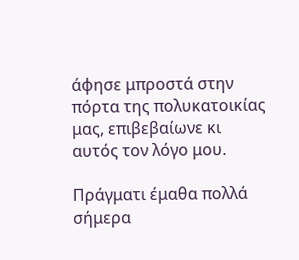άφησε μπροστά στην πόρτα της πολυκατοικίας μας, επιβεβαίωνε κι αυτός τον λόγο μου.

Πράγματι έμαθα πολλά σήμερα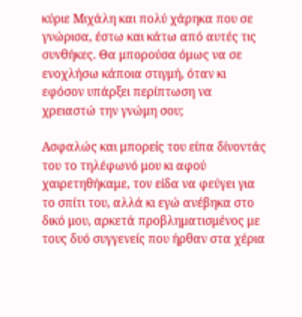κύριε Μιχάλη και πολύ χάρηκα που σε γνώρισα, έστω και κάτω από αυτές τις συνθήκες. Θα μπορούσα όμως να σε ενοχλήσω κάποια στιγμή, όταν κι εφόσον υπάρξει περίπτωση να χρειαστώ την γνώμη σου;

Ασφαλώς και μπορείς του είπα δίνοντάς του το τηλέφωνό μου κι αφού χαιρετηθήκαμε, τον είδα να φεύγει για το σπίτι του, αλλά κι εγώ ανέβηκα στο δικό μου, αρκετά προβληματισμένος με τους δυό συγγενείς που ήρθαν στα χέρια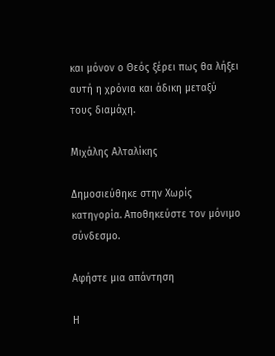και μόνον ο Θεός ξέρει πως θα λήξει αυτή η χρόνια και άδικη μεταξύ τους διαμάχη.

Μιχάλης Αλταλίκης

Δημοσιεύθηκε στην Χωρίς κατηγορία. Αποθηκεύστε τον μόνιμο σύνδεσμο.

Αφήστε μια απάντηση

Η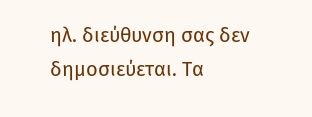ηλ. διεύθυνση σας δεν δημοσιεύεται. Τα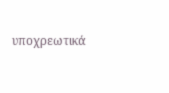υποχρεωτικά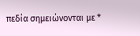πεδία σημειώνονται με *